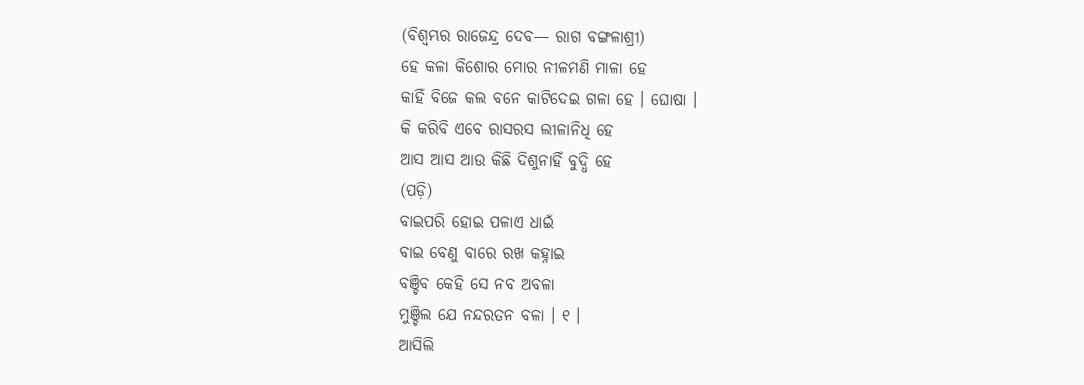(ବିଶ୍ୱମ୍ଭର ରାଜେନ୍ଦ୍ର ଦେବ— ରାଗ ବଙ୍ଗଳାଶ୍ରୀ)
ହେ କଳା କିଶୋର ମୋର ନୀଳମଣି ମାଳା ହେ
କାହିଁ ବିଜେ କଲ ବନେ କାଟିଦେଇ ଗଳା ହେ । ଘୋଷା ।
କି କରିବି ଏବେ ରାସରସ ଲୀଳାନିଧି ହେ
ଆସ ଆସ ଆଉ କିଛି ଦିଶୁନାହିଁ ବୁଦ୍ଧି ହେ
(ପଡ଼ି)
ବାଇପରି ହୋଇ ପଳାଏ ଧାଇଁ
ବାଇ ବେଣୁ ବାରେ ରଖ କହ୍ନାଇ
ବଞ୍ଚିବ କେହି ସେ ନବ ଅବଳା
ମୁଞ୍ଚିଲ ଯେ ନନ୍ଦରତନ ବଳା । ୧ ।
ଆସିଲି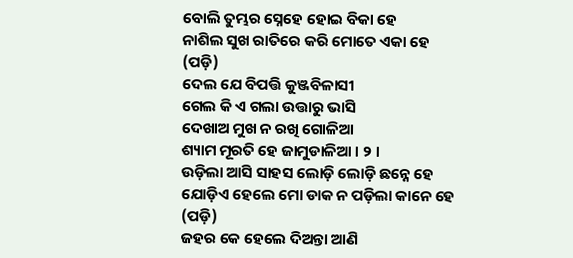ବୋଲି ତୁମ୍ଭର ସ୍ନେହେ ହୋଇ ବିକା ହେ
ନାଶିଲ ସୁଖ ରାତିରେ କରି ମୋତେ ଏକା ହେ
(ପଡ଼ି)
ଦେଲ ଯେ ବିପତ୍ତି କୁଞ୍ଜବିଳାସୀ
ଗେଲ କି ଏ ଗଲା ଉତ୍ତାରୁ ଭାସି
ଦେଖାଅ ମୁଖ ନ ରଖି ଗୋଳିଆ
ଶ୍ୟାମ ମୂରତି ହେ ଜାମୁଡାଳିଆ । ୨ ।
ଉଡ଼ିଲା ଆସି ସାହସ ଲୋଡ଼ି ଲୋଡ଼ି ଛନ୍ନେ ହେ
ଯୋଡ଼ିଏ ହେଲେ ମୋ ଡାକ ନ ପଡ଼ିଲା କାନେ ହେ
(ପଡ଼ି)
ଜହର କେ ହେଲେ ଦିଅନ୍ତା ଆଣି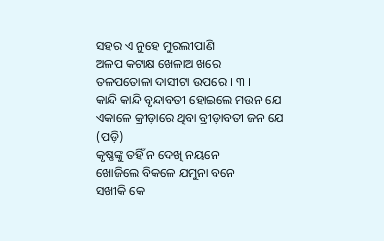ସହର ଏ ନୁହେ ମୁରଲୀପାଣି
ଅଳପ କଟାକ୍ଷ ଖେଳାଅ ଖରେ
ତଳପତୋଳା ଦାସୀଟା ଉପରେ । ୩ ।
କାନ୍ଦି କାନ୍ଦି ବୃନ୍ଦାବତୀ ହୋଇଲେ ମଉନ ଯେ
ଏକାଳେ କ୍ରୀଡ଼ାରେ ଥିବା ବ୍ରୀଡ଼ାବତୀ ଜନ ଯେ
(ପଡ଼ି)
କୃଷ୍ଣଙ୍କୁ ତହିଁ ନ ଦେଖି ନୟନେ
ଖୋଜିଲେ ବିକଳେ ଯମୁନା ବନେ
ସଖୀକି କେ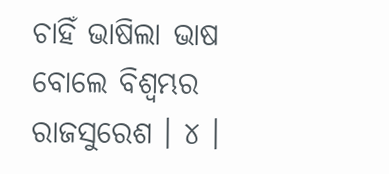ଚାହିଁ ଭାଷିଲା ଭାଷ
ବୋଲେ ବିଶ୍ୱମ୍ଭର ରାଜସୁରେଶ । ୪ ।